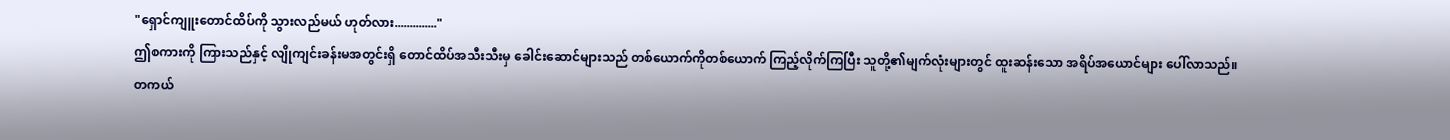"ရှောင်ကျူးတောင်ထိပ်ကို သွားလည်မယ် ဟုတ်လား.............."
ဤစကားကို ကြားသည်နှင့် လျိုကျင်းခန်းမအတွင်းရှိ တောင်ထိပ်အသီးသီးမှ ခေါင်းဆောင်များသည် တစ်ယောက်ကိုတစ်ယောက် ကြည့်လိုက်ကြပြီး သူတို့၏မျက်လုံးများတွင် ထူးဆန်းသော အရိပ်အယောင်များ ပေါ်လာသည်။
တကယ်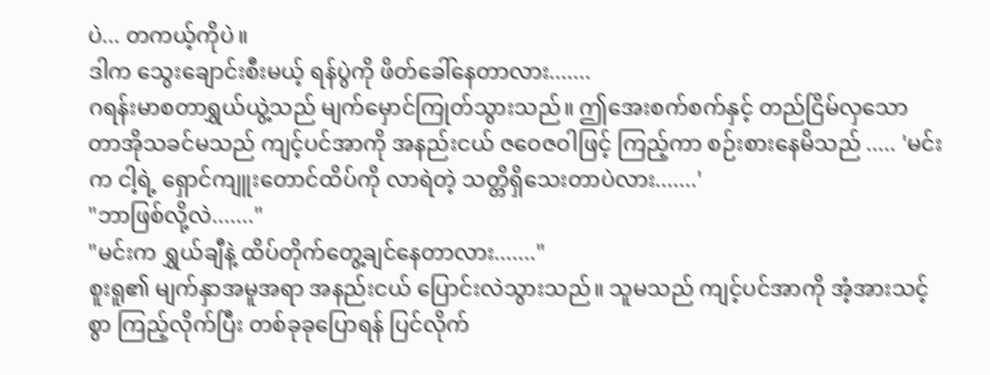ပဲ... တကယ့်ကိုပဲ။
ဒါက သွေးချောင်းစီးမယ့် ရန်ပွဲကို ဖိတ်ခေါ်နေတာလား.......
ဂရန်းမာစတာရွှယ်ယွဲ့သည် မျက်မှောင်ကြုတ်သွားသည်။ ဤအေးစက်စက်နှင့် တည်ငြိမ်လှသော တာအိုသခင်မသည် ကျင့်ပင်အာကို အနည်းငယ် ဇဝေဇဝါဖြင့် ကြည့်ကာ စဉ်းစားနေမိသည် ..... 'မင်းက ငါ့ရဲ့ ရှောင်ကျူးတောင်ထိပ်ကို လာရဲတဲ့ သတ္တိရှိသေးတာပဲလား.......'
"ဘာဖြစ်လို့လဲ......."
"မင်းက ရွှယ်ချီနဲ့ ထိပ်တိုက်တွေ့ချင်နေတာလား......."
စူးရူ၏ မျက်နှာအမူအရာ အနည်းငယ် ပြောင်းလဲသွားသည်။ သူမသည် ကျင့်ပင်အာကို အံ့အားသင့်စွာ ကြည့်လိုက်ပြီး တစ်ခုခုပြောရန် ပြင်လိုက်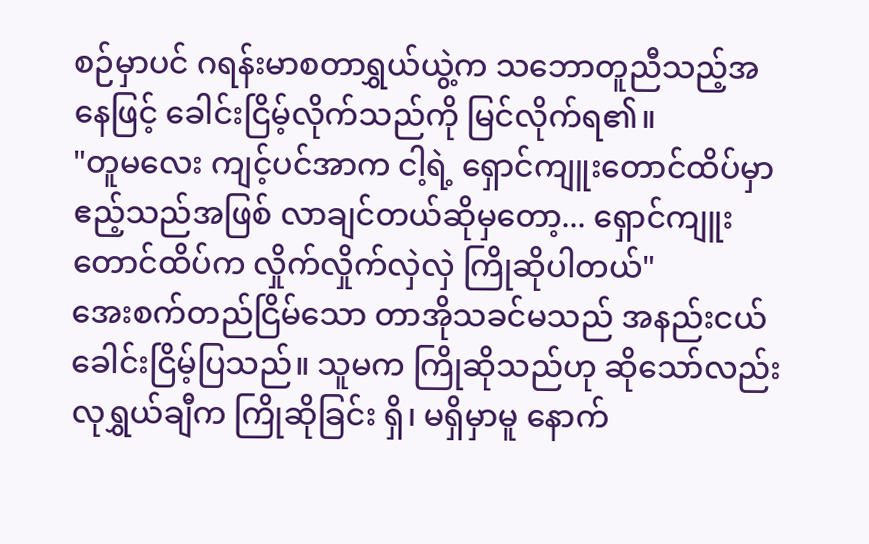စဉ်မှာပင် ဂရန်းမာစတာရွှယ်ယွဲ့က သဘောတူညီသည့်အနေဖြင့် ခေါင်းငြိမ့်လိုက်သည်ကို မြင်လိုက်ရ၏။
"တူမလေး ကျင့်ပင်အာက ငါ့ရဲ့ ရှောင်ကျူးတောင်ထိပ်မှာ ဧည့်သည်အဖြစ် လာချင်တယ်ဆိုမှတော့... ရှောင်ကျူးတောင်ထိပ်က လှိုက်လှိုက်လှဲလှဲ ကြိုဆိုပါတယ်"
အေးစက်တည်ငြိမ်သော တာအိုသခင်မသည် အနည်းငယ် ခေါင်းငြိမ့်ပြသည်။ သူမက ကြိုဆိုသည်ဟု ဆိုသော်လည်း လုရွှယ်ချီက ကြိုဆိုခြင်း ရှိ၊ မရှိမှာမူ နောက်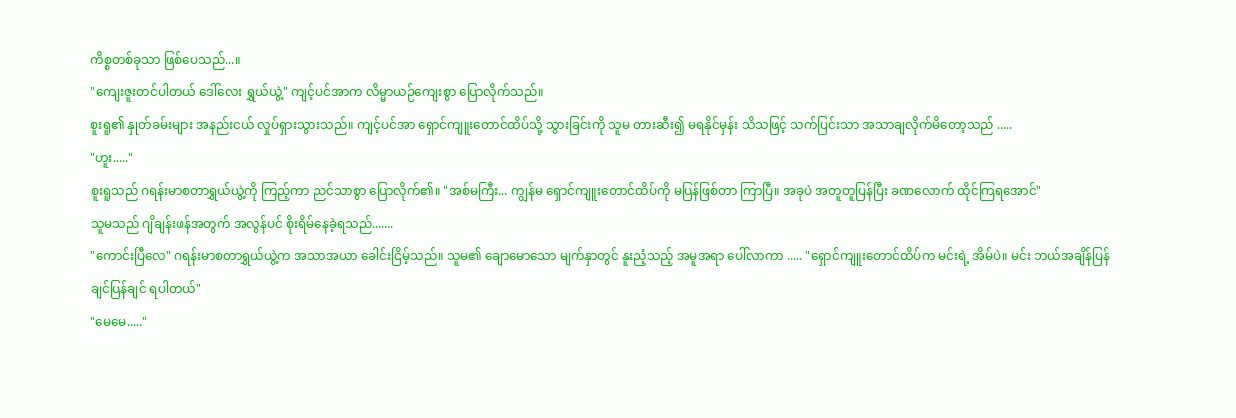ကိစ္စတစ်ခုသာ ဖြစ်ပေသည်...။
"ကျေးဇူးတင်ပါတယ် ဒေါ်လေး ရွှယ်ယွဲ့" ကျင့်ပင်အာက လိမ္မာယဉ်ကျေးစွာ ပြောလိုက်သည်။
စူးရူ၏ နှုတ်ခမ်းများ အနည်းငယ် လှုပ်ရှားသွားသည်။ ကျင့်ပင်အာ ရှောင်ကျူးတောင်ထိပ်သို့ သွားခြင်းကို သူမ တားဆီး၍ မရနိုင်မှန်း သိသဖြင့် သက်ပြင်းသာ အသာချလိုက်မိတော့သည် .....
"ဟူး....."
စူးရူသည် ဂရန်းမာစတာရွှယ်ယွဲ့ကို ကြည့်ကာ ညင်သာစွာ ပြောလိုက်၏။ "အစ်မကြီး... ကျွန်မ ရှောင်ကျူးတောင်ထိပ်ကို မပြန်ဖြစ်တာ ကြာပြီ။ အခုပဲ အတူတူပြန်ပြီး ခဏလောက် ထိုင်ကြရအောင်"
သူမသည် ဂျိချန်းဖန်အတွက် အလွန်ပင် စိုးရိမ်နေခဲ့ရသည်.......
"ကောင်းပြီလေ" ဂရန်းမာစတာရွှယ်ယွဲ့က အသာအယာ ခေါင်းငြိမ့်သည်။ သူမ၏ ချောမောသော မျက်နှာတွင် နူးညံ့သည့် အမူအရာ ပေါ်လာကာ ..... "ရှောင်ကျူးတောင်ထိပ်က မင်းရဲ့ အိမ်ပဲ။ မင်း ဘယ်အချိန်ပြန်ချင်ပြန်ချင် ရပါတယ်"
"မေမေ....."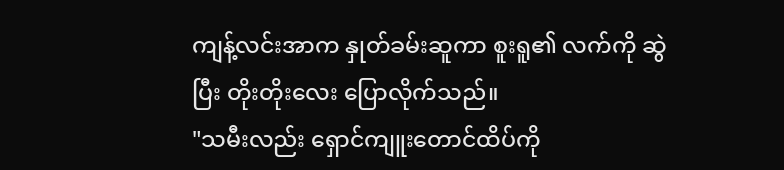ကျန့်လင်းအာက နှုတ်ခမ်းဆူကာ စူးရူ၏ လက်ကို ဆွဲပြီး တိုးတိုးလေး ပြောလိုက်သည်။
"သမီးလည်း ရှောင်ကျူးတောင်ထိပ်ကို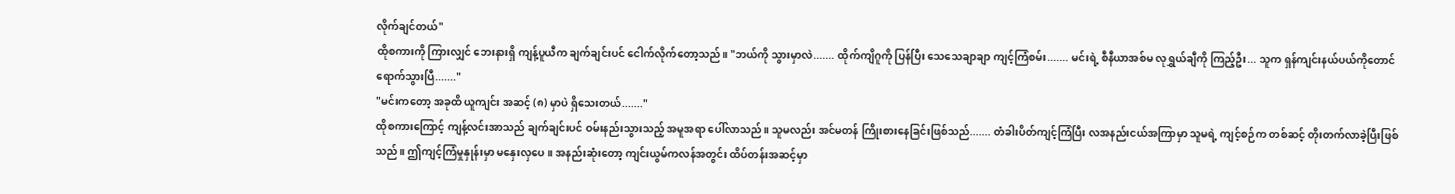လိုက်ချင်တယ်"
ထိုစကားကို ကြားလျှင် ဘေးနားရှိ ကျန့်ပူယီက ချက်ချင်းပင် ငေါက်လိုက်တော့သည်။ "ဘယ်ကို သွားမှာလဲ....... ထိုက်ကျိဂူကို ပြန်ပြီး သေသေချာချာ ကျင့်ကြံစမ်း....... မင်းရဲ့ စီနီယာအစ်မ လုရွှယ်ချီကို ကြည့်ဦး... သူက ရှန်ကျင်းနယ်ပယ်ကိုတောင် ရောက်သွားပြီ......."
"မင်းကတော့ အခုထိ ယူကျင်း အဆင့် (၈) မှာပဲ ရှိသေးတယ်......."
ထိုစကားကြောင့် ကျန့်လင်းအာသည် ချက်ချင်းပင် ဝမ်းနည်းသွားသည့် အမူအရာ ပေါ်လာသည်။ သူမလည်း အင်မတန် ကြိုးစားနေခြင်းဖြစ်သည်....... တံခါးပိတ်ကျင့်ကြံပြီး လအနည်းငယ်အကြာမှာ သူမရဲ့ ကျင့်စဉ်က တစ်ဆင့် တိုးတက်လာခဲ့ပြီးဖြစ်သည်။ ဤကျင့်ကြံမှုနှုန်းမှာ မနှေးလှပေ။ အနည်းဆုံးတော့ ကျင်းယွမ်ကလန်အတွင်း ထိပ်တန်းအဆင့်မှာ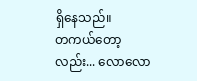ရှိနေသည်။
တကယ်တော့လည်း... လောလော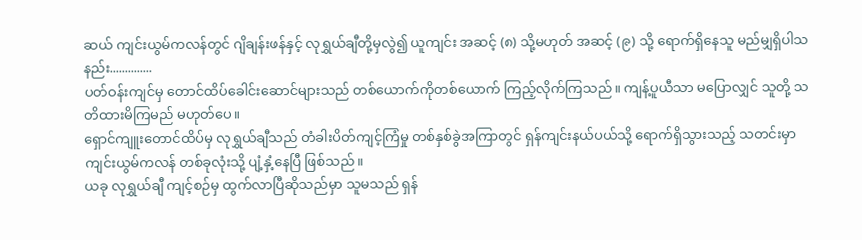ဆယ် ကျင်းယွမ်ကလန်တွင် ဂျိချန်းဖန်နှင့် လုရွှယ်ချီတို့မှလွဲ၍ ယူကျင်း အဆင့် (၈) သို့မဟုတ် အဆင့် (၉) သို့ ရောက်ရှိနေသူ မည်မျှရှိပါသနည်း..............
ပတ်ဝန်းကျင်မှ တောင်ထိပ်ခေါင်းဆောင်များသည် တစ်ယောက်ကိုတစ်ယောက် ကြည့်လိုက်ကြသည်။ ကျန့်ပူယီသာ မပြောလျှင် သူတို့ သတိထားမိကြမည် မဟုတ်ပေ။
ရှောင်ကျူးတောင်ထိပ်မှ လုရွှယ်ချီသည် တံခါးပိတ်ကျင့်ကြံမှု တစ်နှစ်ခွဲအကြာတွင် ရှန်ကျင်းနယ်ပယ်သို့ ရောက်ရှိသွားသည့် သတင်းမှာ ကျင်းယွမ်ကလန် တစ်ခုလုံးသို့ ပျံ့နှံ့နေပြီ ဖြစ်သည်။
ယခု လုရွှယ်ချီ ကျင့်စဉ်မှ ထွက်လာပြီဆိုသည်မှာ သူမသည် ရှန်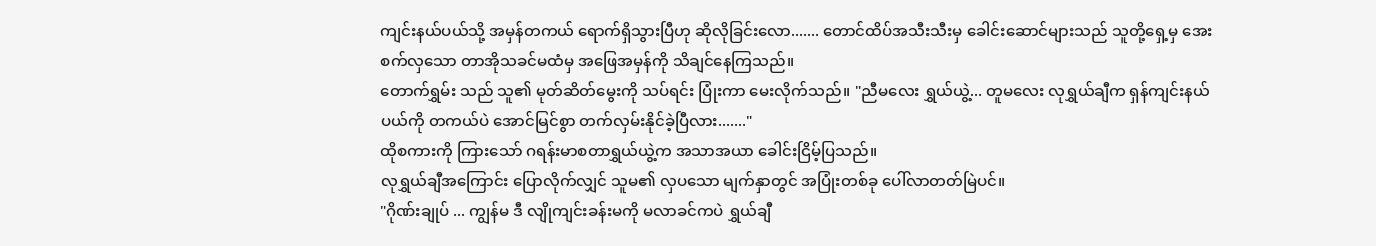ကျင်းနယ်ပယ်သို့ အမှန်တကယ် ရောက်ရှိသွားပြီဟု ဆိုလိုခြင်းလော....... တောင်ထိပ်အသီးသီးမှ ခေါင်းဆောင်များသည် သူတို့ရှေ့မှ အေးစက်လှသော တာအိုသခင်မထံမှ အဖြေအမှန်ကို သိချင်နေကြသည်။
တောက်ရွှမ်း သည် သူ၏ မုတ်ဆိတ်မွေးကို သပ်ရင်း ပြုံးကာ မေးလိုက်သည်။ "ညီမလေး ရွှယ်ယွဲ့... တူမလေး လုရွှယ်ချီက ရှန်ကျင်းနယ်ပယ်ကို တကယ်ပဲ အောင်မြင်စွာ တက်လှမ်းနိုင်ခဲ့ပြီလား......."
ထိုစကားကို ကြားသော် ဂရန်းမာစတာရွှယ်ယွဲ့က အသာအယာ ခေါင်းငြိမ့်ပြသည်။
လုရွှယ်ချီအကြောင်း ပြောလိုက်လျှင် သူမ၏ လှပသော မျက်နှာတွင် အပြုံးတစ်ခု ပေါ်လာတတ်မြဲပင်။
"ဂိုဏ်းချုပ် ... ကျွန်မ ဒီ လျိုကျင်းခန်းမကို မလာခင်ကပဲ ရွှယ်ချီ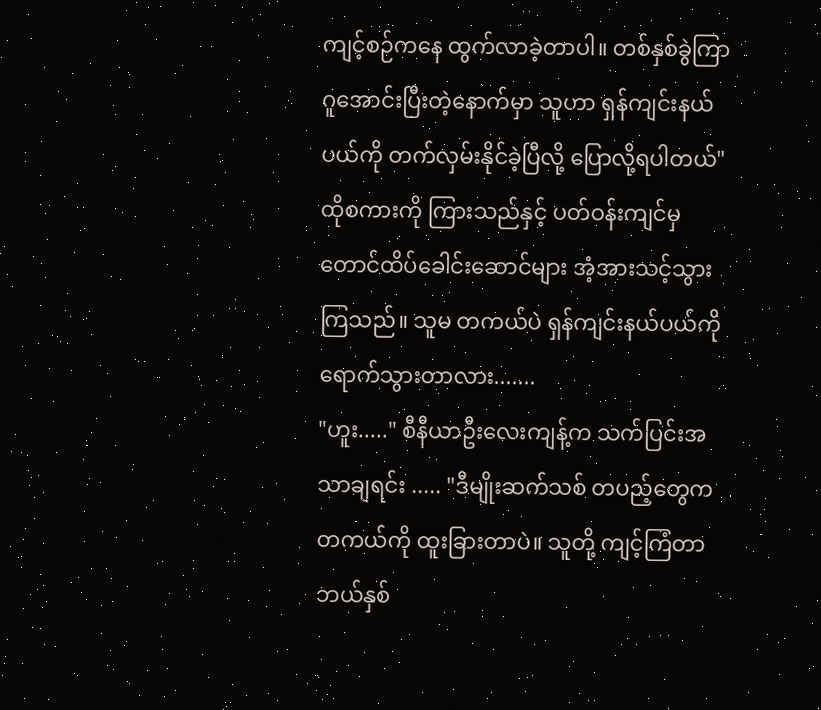ကျင့်စဉ်ကနေ ထွက်လာခဲ့တာပါ။ တစ်နှစ်ခွဲကြာ ဂူအောင်းပြီးတဲ့နောက်မှာ သူဟာ ရှန်ကျင်းနယ်ပယ်ကို တက်လှမ်းနိုင်ခဲ့ပြီလို့ ပြောလို့ရပါတယ်"
ထိုစကားကို ကြားသည်နှင့် ပတ်ဝန်းကျင်မှ တောင်ထိပ်ခေါင်းဆောင်များ အံ့အားသင့်သွားကြသည်။ သူမ တကယ်ပဲ ရှန်ကျင်းနယ်ပယ်ကို ရောက်သွားတာလား.......
"ဟူး....." စီနီယာဦးလေးကျန့်က သက်ပြင်းအသာချရင်း ..... "ဒီမျိုးဆက်သစ် တပည့်တွေက တကယ်ကို ထူးခြားတာပဲ။ သူတို့ ကျင့်ကြံတာ ဘယ်နှစ်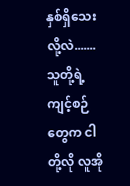နှစ်ရှိသေးလို့လဲ....... သူတို့ရဲ့ ကျင့်စဉ်တွေက ငါတို့လို လူအို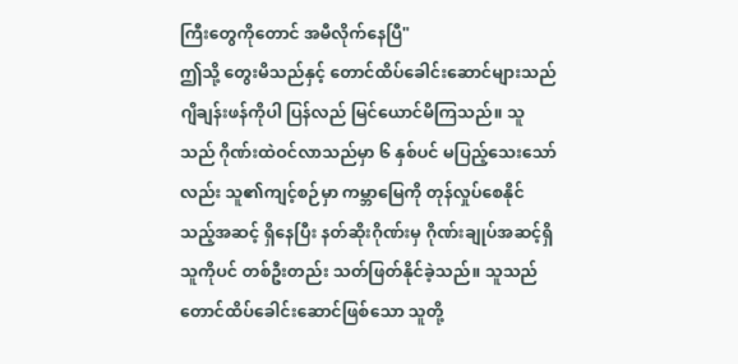ကြီးတွေကိုတောင် အမီလိုက်နေပြီ"
ဤသို့ တွေးမိသည်နှင့် တောင်ထိပ်ခေါင်းဆောင်များသည် ဂျိချန်းဖန်ကိုပါ ပြန်လည် မြင်ယောင်မိကြသည်။ သူသည် ဂိုဏ်းထဲဝင်လာသည်မှာ ၆ နှစ်ပင် မပြည့်သေးသော်လည်း သူ၏ကျင့်စဉ်မှာ ကမ္ဘာမြေကို တုန်လှုပ်စေနိုင်သည့်အဆင့် ရှိနေပြီး နတ်ဆိုးဂိုဏ်းမှ ဂိုဏ်းချုပ်အဆင့်ရှိသူကိုပင် တစ်ဦးတည်း သတ်ဖြတ်နိုင်ခဲ့သည်။ သူသည် တောင်ထိပ်ခေါင်းဆောင်ဖြစ်သော သူတို့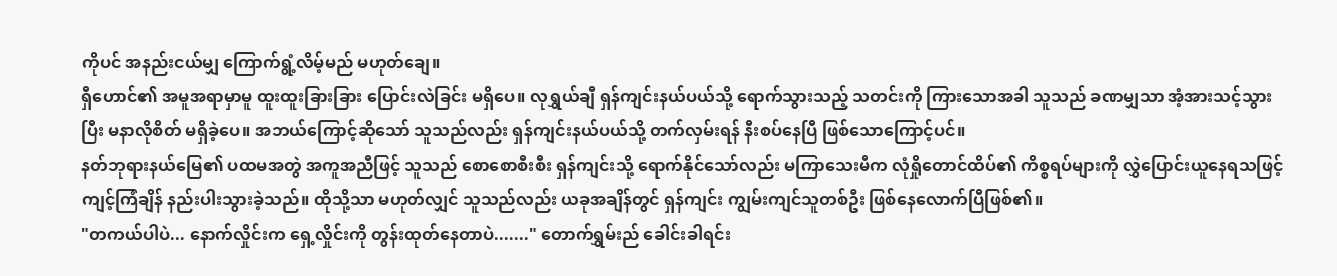ကိုပင် အနည်းငယ်မျှ ကြောက်ရွံ့လိမ့်မည် မဟုတ်ချေ။
ရှီဟောင်၏ အမူအရာမှာမူ ထူးထူးခြားခြား ပြောင်းလဲခြင်း မရှိပေ။ လုရွှယ်ချီ ရှန်ကျင်းနယ်ပယ်သို့ ရောက်သွားသည့် သတင်းကို ကြားသောအခါ သူသည် ခဏမျှသာ အံ့အားသင့်သွားပြီး မနာလိုစိတ် မရှိခဲ့ပေ။ အဘယ်ကြောင့်ဆိုသော် သူသည်လည်း ရှန်ကျင်းနယ်ပယ်သို့ တက်လှမ်းရန် နီးစပ်နေပြီ ဖြစ်သောကြောင့်ပင်။
နတ်ဘုရားနယ်မြေ၏ ပထမအတွဲ အကူအညီဖြင့် သူသည် စောစောစီးစီး ရှန်ကျင်းသို့ ရောက်နိုင်သော်လည်း မကြာသေးမီက လုံရှိုတောင်ထိပ်၏ ကိစ္စရပ်များကို လွှဲပြောင်းယူနေရသဖြင့် ကျင့်ကြံချိန် နည်းပါးသွားခဲ့သည်။ ထိုသို့သာ မဟုတ်လျှင် သူသည်လည်း ယခုအချိန်တွင် ရှန်ကျင်း ကျွမ်းကျင်သူတစ်ဦး ဖြစ်နေလောက်ပြီဖြစ်၏။
"တကယ်ပါပဲ... နောက်လှိုင်းက ရှေ့လှိုင်းကို တွန်းထုတ်နေတာပဲ......." တောက်ရွှမ်းည် ခေါင်းခါရင်း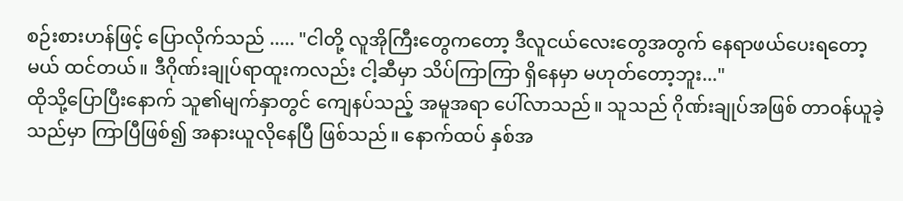စဉ်းစားဟန်ဖြင့် ပြောလိုက်သည် ..... "ငါတို့ လူအိုကြီးတွေကတော့ ဒီလူငယ်လေးတွေအတွက် နေရာဖယ်ပေးရတော့မယ် ထင်တယ်။ ဒီဂိုဏ်းချုပ်ရာထူးကလည်း ငါ့ဆီမှာ သိပ်ကြာကြာ ရှိနေမှာ မဟုတ်တော့ဘူး..."
ထိုသို့ပြောပြီးနောက် သူ၏မျက်နှာတွင် ကျေနပ်သည့် အမူအရာ ပေါ်လာသည်။ သူသည် ဂိုဏ်းချုပ်အဖြစ် တာဝန်ယူခဲ့သည်မှာ ကြာပြီဖြစ်၍ အနားယူလိုနေပြီ ဖြစ်သည်။ နောက်ထပ် နှစ်အ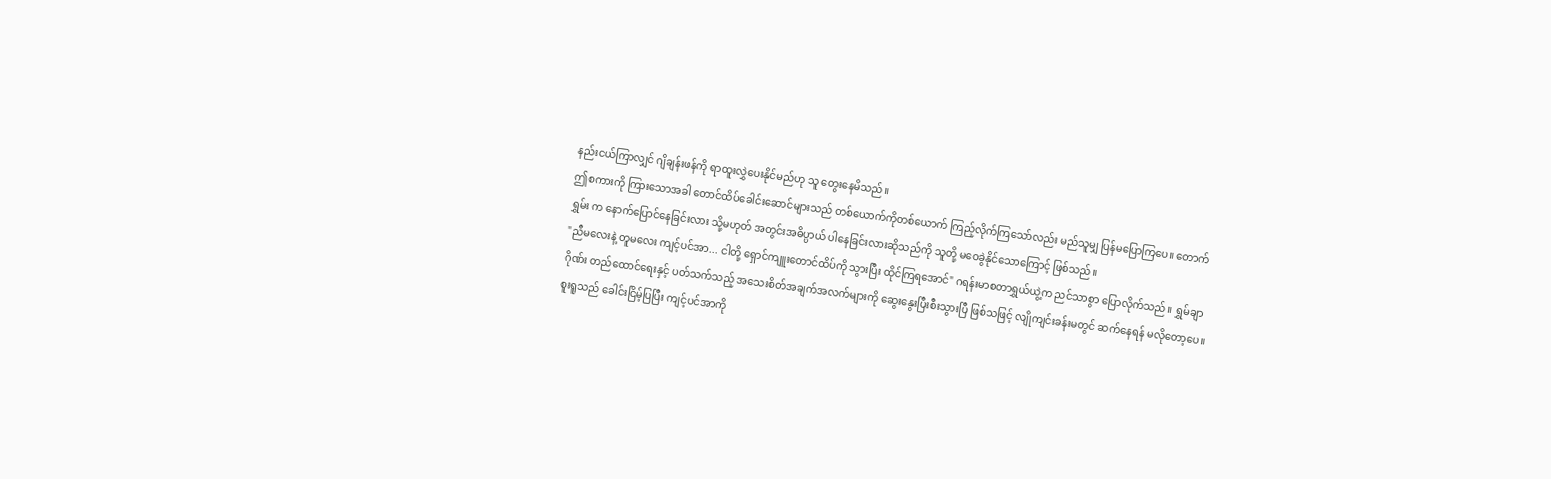နည်းငယ်ကြာလျှင် ဂျိချန်းဖန်ကို ရာထူးလွှဲပေးနိုင်မည်ဟု သူ တွေးနေမိသည်။
ဤစကားကို ကြားသောအခါ တောင်ထိပ်ခေါင်းဆောင်များသည် တစ်ယောက်ကိုတစ်ယောက် ကြည့်လိုက်ကြသော်လည်း မည်သူမျှ ပြန်မပြောကြပေ။ တောက်ရွှမ်း က နောက်ပြောင်နေခြင်းလား သို့မဟုတ် အတွင်းအဓိပ္ပာယ် ပါနေခြင်းလားဆိုသည်ကို သူတို့ မဝေခွဲနိုင်သောကြောင့် ဖြစ်သည်။
"ညီမလေးနဲ့ တူမလေး ကျင့်ပင်အာ... ငါတို့ ရှောင်ကျူးတောင်ထိပ်ကို သွားပြီး ထိုင်ကြရအောင်" ဂရန်းမာစတာရွှယ်ယွဲ့က ညင်သာစွာ ပြောလိုက်သည်။ ရွှမ်ချာဂိုဏ်း တည်ထောင်ရေးနှင့် ပတ်သက်သည့် အသေးစိတ်အချက်အလက်များကို ဆွေးနွေးပြီးစီးသွားပြီ ဖြစ်သဖြင့် လျိုကျင်းခန်းမတွင် ဆက်နေရန် မလိုတော့ပေ။
စူးရူသည် ခေါင်းငြိမ့်ပြပြီး ကျင့်ပင်အာကို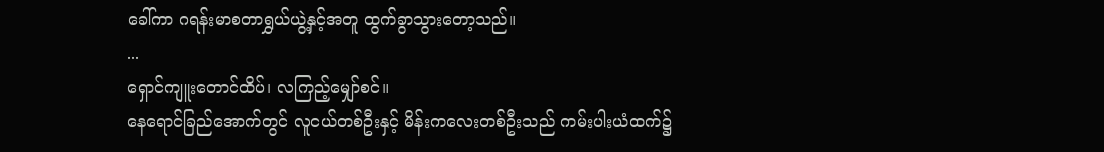ခေါ်ကာ ဂရန်းမာစတာရွှယ်ယွဲ့နှင့်အတူ ထွက်ခွာသွားတော့သည်။
...
ရှောင်ကျူးတောင်ထိပ်၊ လကြည့်မျှော်စင်။
နေရောင်ခြည်အောက်တွင် လူငယ်တစ်ဦးနှင့် မိန်းကလေးတစ်ဦးသည် ကမ်းပါးယံထက်၌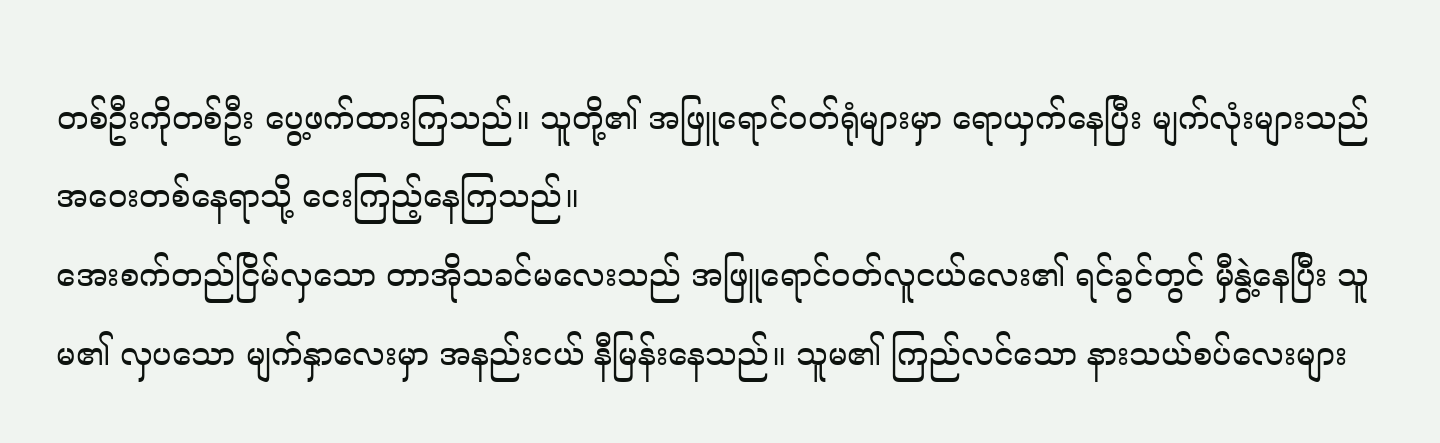တစ်ဦးကိုတစ်ဦး ပွေ့ဖက်ထားကြသည်။ သူတို့၏ အဖြူရောင်ဝတ်ရုံများမှာ ရောယှက်နေပြီး မျက်လုံးများသည် အဝေးတစ်နေရာသို့ ငေးကြည့်နေကြသည်။
အေးစက်တည်ငြိမ်လှသော တာအိုသခင်မလေးသည် အဖြူရောင်ဝတ်လူငယ်လေး၏ ရင်ခွင်တွင် မှီနွဲ့နေပြီး သူမ၏ လှပသော မျက်နှာလေးမှာ အနည်းငယ် နီမြန်းနေသည်။ သူမ၏ ကြည်လင်သော နားသယ်စပ်လေးများ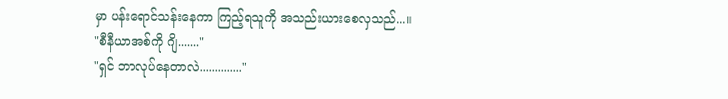မှာ ပန်းရောင်သန်းနေကာ ကြည့်ရသူကို အသည်းယားစေလှသည်...။
"စီနီယာအစ်ကို ဂျိ......."
"ရှင် ဘာလုပ်နေတာလဲ.............."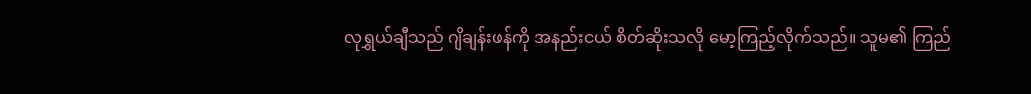လုရွှယ်ချီသည် ဂျိချန်းဖန်ကို အနည်းငယ် စိတ်ဆိုးသလို မော့ကြည့်လိုက်သည်။ သူမ၏ ကြည်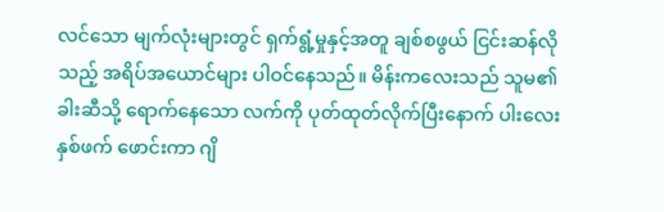လင်သော မျက်လုံးများတွင် ရှက်ရွံ့မှုနှင့်အတူ ချစ်စဖွယ် ငြင်းဆန်လိုသည့် အရိပ်အယောင်များ ပါဝင်နေသည်။ မိန်းကလေးသည် သူမ၏ ခါးဆီသို့ ရောက်နေသော လက်ကို ပုတ်ထုတ်လိုက်ပြီးနောက် ပါးလေးနှစ်ဖက် ဖောင်းကာ ဂျိ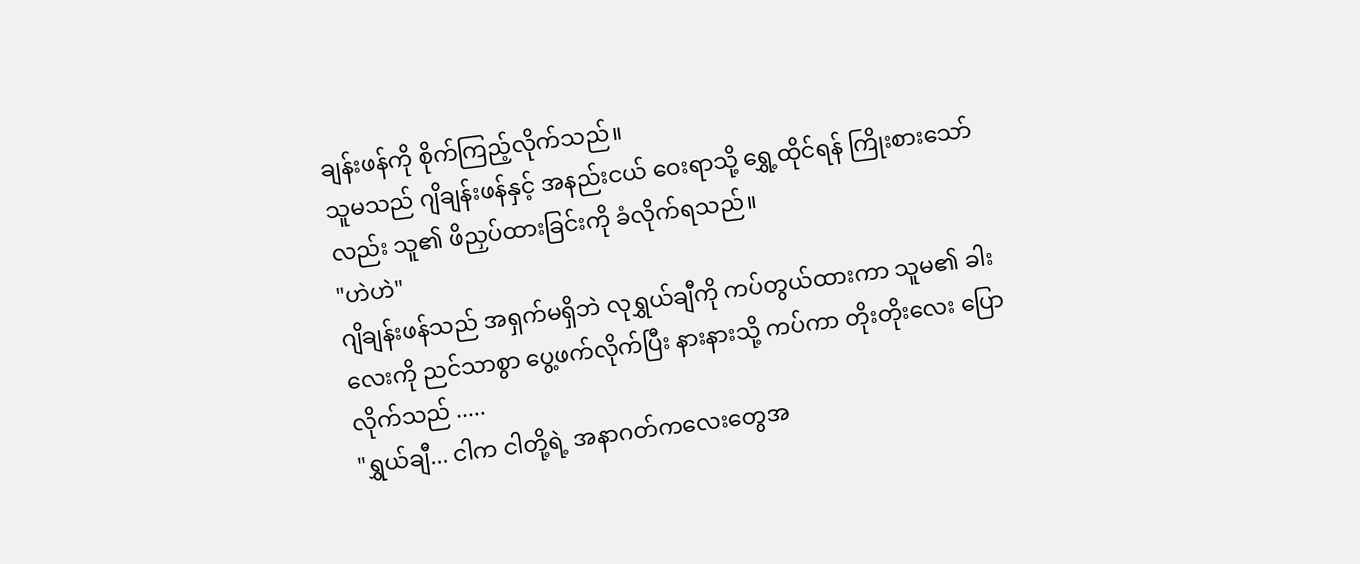ချန်းဖန်ကို စိုက်ကြည့်လိုက်သည်။
သူမသည် ဂျိချန်းဖန်နှင့် အနည်းငယ် ဝေးရာသို့ ရွှေ့ထိုင်ရန် ကြိုးစားသော်လည်း သူ၏ ဖိညှပ်ထားခြင်းကို ခံလိုက်ရသည်။
"ဟဲဟဲ"
ဂျိချန်းဖန်သည် အရှက်မရှိဘဲ လုရွှယ်ချီကို ကပ်တွယ်ထားကာ သူမ၏ ခါးလေးကို ညင်သာစွာ ပွေ့ဖက်လိုက်ပြီး နားနားသို့ ကပ်ကာ တိုးတိုးလေး ပြောလိုက်သည် .....
"ရွှယ်ချီ... ငါက ငါတို့ရဲ့ အနာဂတ်ကလေးတွေအ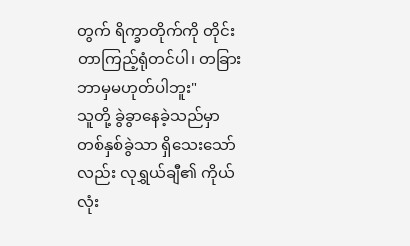တွက် ရိက္ခာတိုက်ကို တိုင်းတာကြည့်ရုံတင်ပါ၊ တခြား ဘာမှမဟုတ်ပါဘူး"
သူတို့ ခွဲခွာနေခဲ့သည်မှာ တစ်နှစ်ခွဲသာ ရှိသေးသော်လည်း လုရွှယ်ချီ၏ ကိုယ်လုံး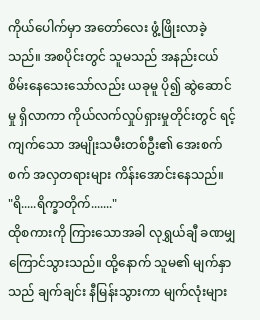ကိုယ်ပေါက်မှာ အတော်လေး ဖွံ့ဖြိုးလာခဲ့သည်။ အစပိုင်းတွင် သူမသည် အနည်းငယ် စိမ်းနေသေးသော်လည်း ယခုမူ ပို၍ ဆွဲဆောင်မှု ရှိလာကာ ကိုယ်လက်လှုပ်ရှားမှုတိုင်းတွင် ရင့်ကျက်သော အမျိုးသမီးတစ်ဦး၏ အေးစက်စက် အလှတရားများ ကိန်းအောင်းနေသည်။
"ရိ.....ရိက္ခာတိုက်......."
ထိုစကားကို ကြားသောအခါ လုရွှယ်ချီ ခဏမျှ ကြောင်သွားသည်။ ထို့နောက် သူမ၏ မျက်နှာသည် ချက်ချင်း နီမြန်းသွားကာ မျက်လုံးများ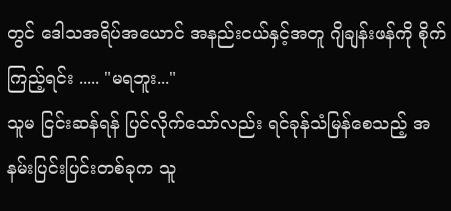တွင် ဒေါသအရိပ်အယောင် အနည်းငယ်နှင့်အတူ ဂျိချန်းဖန်ကို စိုက်ကြည့်ရင်း ..... "မရဘူး..."
သူမ ငြင်းဆန်ရန် ပြင်လိုက်သော်လည်း ရင်ခုန်သံမြန်စေသည့် အနမ်းပြင်းပြင်းတစ်ခုက သူ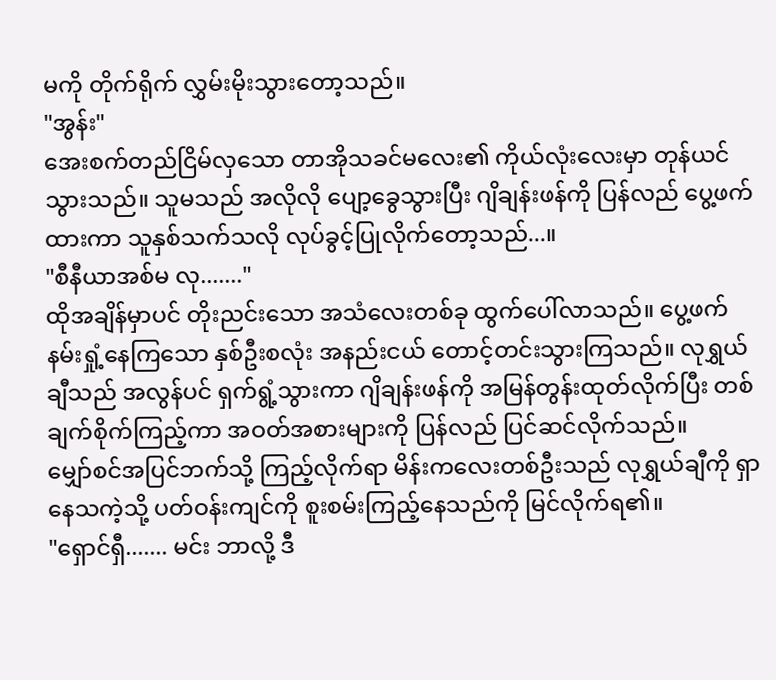မကို တိုက်ရိုက် လွှမ်းမိုးသွားတော့သည်။
"အွန်း"
အေးစက်တည်ငြိမ်လှသော တာအိုသခင်မလေး၏ ကိုယ်လုံးလေးမှာ တုန်ယင်သွားသည်။ သူမသည် အလိုလို ပျော့ခွေသွားပြီး ဂျိချန်းဖန်ကို ပြန်လည် ပွေ့ဖက်ထားကာ သူနှစ်သက်သလို လုပ်ခွင့်ပြုလိုက်တော့သည်...။
"စီနီယာအစ်မ လု......."
ထိုအချိန်မှာပင် တိုးညင်းသော အသံလေးတစ်ခု ထွက်ပေါ်လာသည်။ ပွေ့ဖက်နမ်းရှုံ့နေကြသော နှစ်ဦးစလုံး အနည်းငယ် တောင့်တင်းသွားကြသည်။ လုရွှယ်ချီသည် အလွန်ပင် ရှက်ရွံ့သွားကာ ဂျိချန်းဖန်ကို အမြန်တွန်းထုတ်လိုက်ပြီး တစ်ချက်စိုက်ကြည့်ကာ အဝတ်အစားများကို ပြန်လည် ပြင်ဆင်လိုက်သည်။
မျှော်စင်အပြင်ဘက်သို့ ကြည့်လိုက်ရာ မိန်းကလေးတစ်ဦးသည် လုရွှယ်ချီကို ရှာနေသကဲ့သို့ ပတ်ဝန်းကျင်ကို စူးစမ်းကြည့်နေသည်ကို မြင်လိုက်ရ၏။
"ရှောင်ရှီ....... မင်း ဘာလို့ ဒီ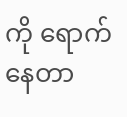ကို ရောက်နေတာ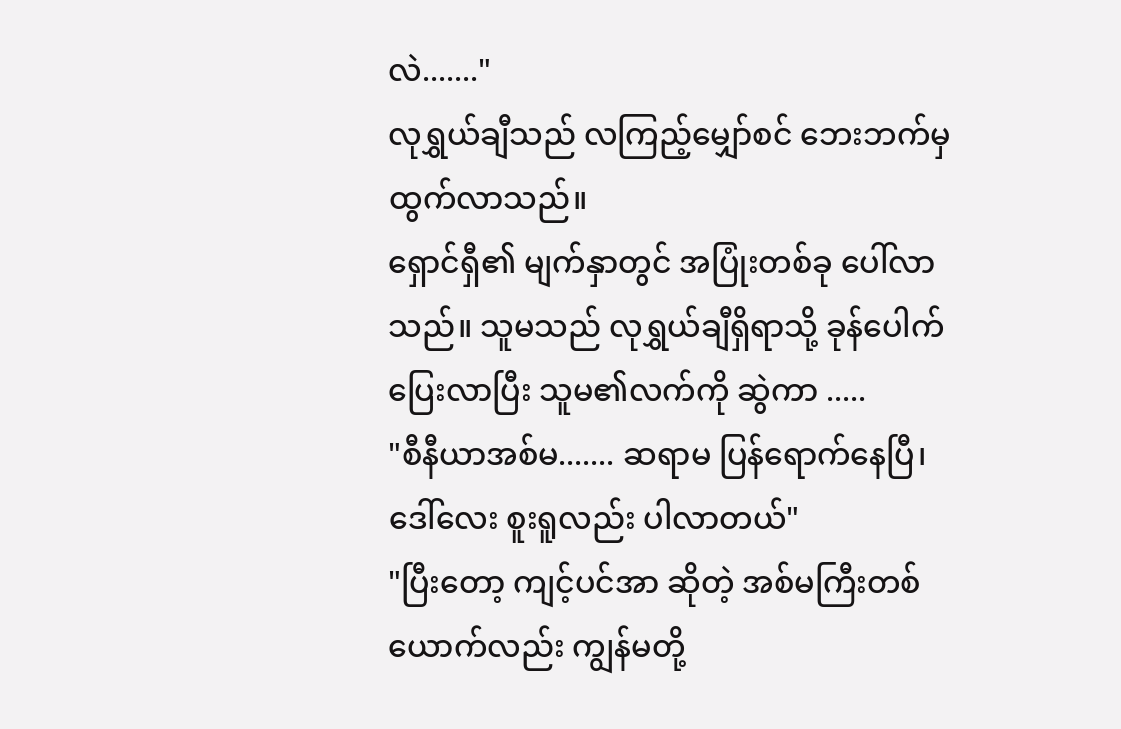လဲ......."
လုရွှယ်ချီသည် လကြည့်မျှော်စင် ဘေးဘက်မှ ထွက်လာသည်။
ရှောင်ရှီ၏ မျက်နှာတွင် အပြုံးတစ်ခု ပေါ်လာသည်။ သူမသည် လုရွှယ်ချီရှိရာသို့ ခုန်ပေါက်ပြေးလာပြီး သူမ၏လက်ကို ဆွဲကာ .....
"စီနီယာအစ်မ....... ဆရာမ ပြန်ရောက်နေပြီ၊ ဒေါ်လေး စူးရူလည်း ပါလာတယ်"
"ပြီးတော့ ကျင့်ပင်အာ ဆိုတဲ့ အစ်မကြီးတစ်ယောက်လည်း ကျွန်မတို့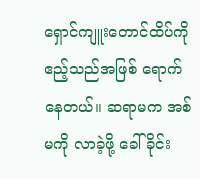ရှောင်ကျူးတောင်ထိပ်ကို ဧည့်သည်အဖြစ် ရောက်နေတယ်။ ဆရာမက အစ်မကို လာခဲ့ဖို့ ခေါ်ခိုင်း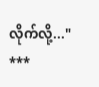လိုက်လို့..."
***